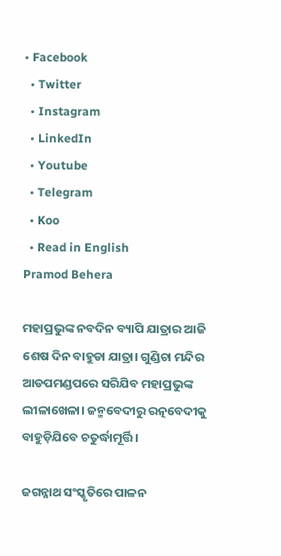• Facebook
  • Twitter
  • Instagram
  • LinkedIn
  • Youtube
  • Telegram
  • Koo
  • Read in English
Pramod Behera

ମହାପ୍ରଭୁଙ୍କ ନବଦିନ ବ୍ୟାପି ଯାତ୍ରାର ଆଜି ଶେଷ ଦିନ ବାହୁଡା ଯାତ୍ରା। ଗୁଣ୍ଡିଚା ମନ୍ଦିର ଆଡପମଣ୍ଡପରେ ସରିଯିବ ମହାପ୍ରଭୁଙ୍କ ଲୀଳାଖେଳା। ଜନ୍ମବେଦୀରୁ ରତ୍ନବେଦୀକୁ ବାହୁଡ଼ିଯିବେ ଚତୁର୍ଦ୍ଧାମୂର୍ତ୍ତି।

ଜଗନ୍ନାଥ ସଂସ୍କୃତିରେ ପାଳନ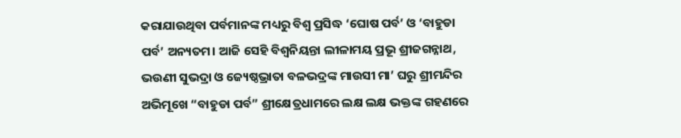କରାଯାଉଥିବା ପର୍ବମାନଙ୍କ ମଧ୍ୟରୁ ବିଶ୍ୱ ପ୍ରସିଦ୍ଧ ‘ଘୋଷ ପର୍ବ’ ଓ ‘ବାହୁଡା ପର୍ବ’ ଅନ୍ୟତମ। ଆଜି ସେହି ବିଶ୍ୱନିୟନ୍ତା ଲୀଳାମୟ ପ୍ରଭୂ ଶ୍ରୀଜଗନ୍ନାଥ, ଭଉଣୀ ସୁଭଦ୍ରା ଓ ଜ୍ୟେଷ୍ଠଭ୍ରାତା ବଳଭଦ୍ରଙ୍କ ମାଉସୀ ମା’ ଘରୁ ଶ୍ରୀମନ୍ଦିର ଅଭିମୂଖେ “ବାହୁଡା ପର୍ବ” ଶ୍ରୀକ୍ଷେତ୍ରଧାମରେ ଲକ୍ଷ ଲକ୍ଷ ଭକ୍ତଙ୍କ ଗହଣରେ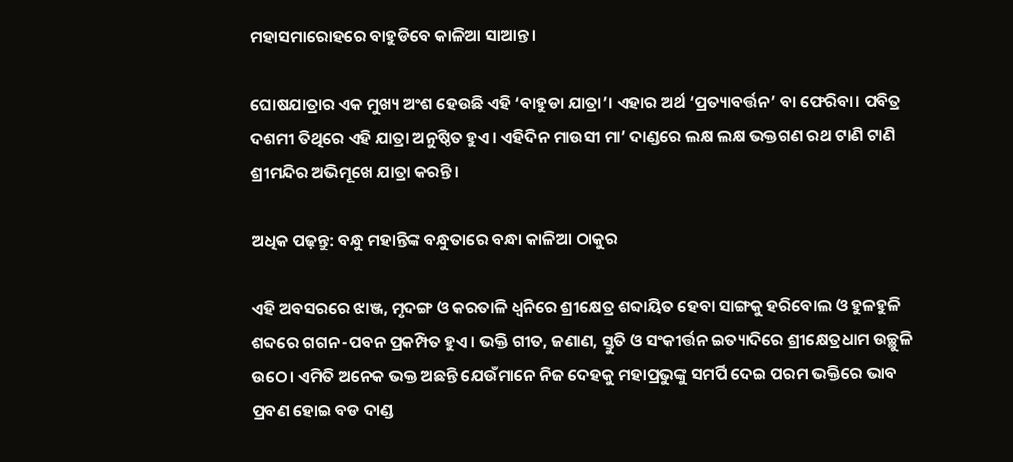ମହାସମାରୋହରେ ବାହୁଡିବେ କାଳିଆ ସାଆନ୍ତ।

ଘୋଷଯାତ୍ରାର ଏକ ମୁଖ୍ୟ ଅଂଶ ହେଉଛି ଏହି ‘ବାହୁଡା ଯାତ୍ରା’। ଏହାର ଅର୍ଥ ‘ପ୍ରତ୍ୟାବର୍ତ୍ତନ’ ବା ଫେରିବା। ପବିତ୍ର ଦଶମୀ ତିଥିରେ ଏହି ଯାତ୍ରା ଅନୁଷ୍ଠିତ ହୁଏ। ଏହିଦିନ ମାଉସୀ ମା’ ଦାଣ୍ଡରେ ଲକ୍ଷ ଲକ୍ଷ ଭକ୍ତଗଣ ରଥ ଟାଣି ଟାଣି ଶ୍ରୀମନ୍ଦିର ଅଭିମୂଖେ ଯାତ୍ରା କରନ୍ତି।

ଅଧିକ ପଢ଼ନ୍ତୁ: ବନ୍ଧୁ ମହାନ୍ତିଙ୍କ ବନ୍ଧୁତାରେ ବନ୍ଧା କାଳିଆ ଠାକୁର

ଏହି ଅବସରରେ ଝାଞ୍ଜ, ମୃଦଙ୍ଗ ଓ କରତାଳି ଧ୍ୱନିରେ ଶ୍ରୀକ୍ଷେତ୍ର ଶବ୍ଦାୟିତ ହେବା ସାଙ୍ଗକୁ ହରିବୋଲ ଓ ହୁଳହୁଳି ଶବ୍ଦରେ ଗଗନ-ପବନ ପ୍ରକମ୍ପିତ ହୁଏ। ଭକ୍ତି ଗୀତ, ଜଣାଣ, ସ୍ତୁତି ଓ ସଂକୀର୍ତ୍ତନ ଇତ୍ୟାଦିରେ ଶ୍ରୀକ୍ଷେତ୍ରଧାମ ଉଚ୍ଛୁଳି ଉଠେ। ଏମିତି ଅନେକ ଭକ୍ତ ଅଛନ୍ତି ଯେଉଁମାନେ ନିଜ ଦେହକୁ ମହାପ୍ରଭୁଙ୍କୁ ସମର୍ପି ଦେଇ ପରମ ଭକ୍ତିରେ ଭାବ ପ୍ରବଣ ହୋଇ ବଡ ଦାଣ୍ଡ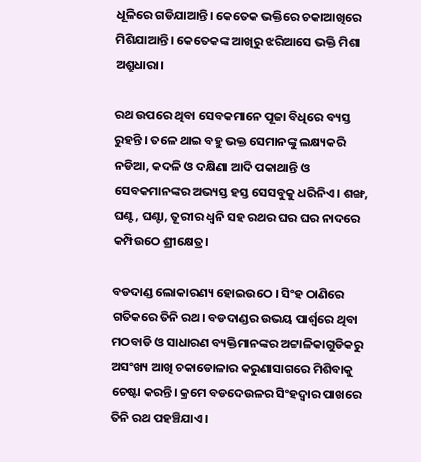ଧୂଳିରେ ଗଡିଯାଆନ୍ତି। କେତେକ ଭକ୍ତିରେ ଚକାଆଖିରେ ମିଶିଯାଆନ୍ତି। କେତେକଙ୍କ ଆଖିରୁ ଝରିଆସେ ଭକ୍ତି ମିଶା ଅଶ୍ରୁଧାରା।

ରଥ ଉପରେ ଥିବା ସେବକମାନେ ପୂଜା ବିଧିରେ ବ୍ୟସ୍ତ ରୁହନ୍ତି । ତଳେ ଥାଇ ବହୁ ଭକ୍ତ ସେମାନଙ୍କୁ ଲକ୍ଷ୍ୟକରି ନଡିଆ, କଦଳି ଓ ଦକ୍ଷିଣା ଆଦି ପକାଥାନ୍ତି ଓ ସେବକମାନଙ୍କର ଅଭ୍ୟସ୍ତ ହସ୍ତ ସେସବୁକୁ ଧରିନିଏ। ଶଙ୍ଖ, ଘଣ୍ଟ, ଘଣ୍ଟା, ତୂରୀର ଧ୍ୱନି ସହ ରଥର ଘର ଘର ନାଦରେ କମ୍ପିଉଠେ ଶ୍ରୀକ୍ଷେତ୍ର।

ବଡଦାଣ୍ଡ ଲୋକାରଣ୍ୟ ହୋଇଉଠେ । ସିଂହ ଠାଣିରେ ଗତିକରେ ତିନି ରଥ। ବଡଦାଣ୍ଡର ଉଭୟ ପାର୍ଶ୍ୱରେ ଥିବା ମଠବାଡି ଓ ସାଧାରଣ ବ୍ୟକ୍ତିମାନଙ୍କର ଅଟ୍ଟାଳିକାଗୁଡିକରୁ ଅସଂଖ୍ୟ ଆଖି ଚକାଡୋଳାର କରୁଣାସାଗରେ ମିଶିବାକୁ ଚେଷ୍ଟା କରନ୍ତି। କ୍ରମେ ବଡଦେଉଳର ସିଂହଦ୍ୱାର ପାଖରେ ତିନି ରଥ ପହଞ୍ଚିଯାଏ।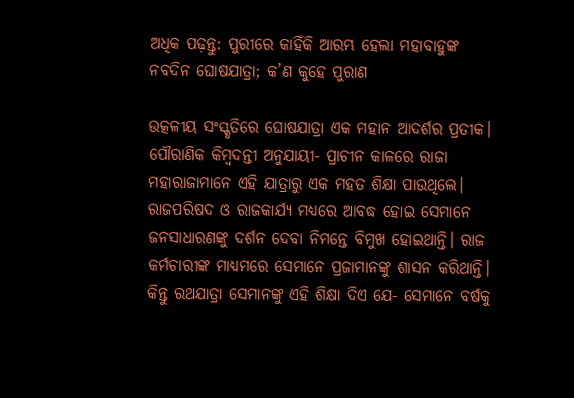ଅଧିକ ପଢ଼ନ୍ତୁ: ପୁରୀରେ କାହିଁକି ଆରମ୍ଭ ହେଲା ମହାବାହୁଙ୍କ ନବଦିନ ଘୋଷଯାତ୍ରା; କ’ଣ କୁହେ ପୁରାଣ

ଉତ୍କଳୀୟ ସଂସ୍କୃତିରେ ଘୋଷଯାତ୍ରା ଏକ ମହାନ ଆଦର୍ଶର ପ୍ରତୀକ। ପୌରାଣିକ କିମ୍ବଦନ୍ତୀ ଅନୁଯାୟୀ- ପ୍ରାଚୀନ କାଳରେ ରାଜା ମହାରାଜାମାନେ ଏହି ଯାତ୍ରାରୁ ଏକ ମହତ ଶିକ୍ଷା ପାଉଥିଲେ। ରାଜପରିଷଦ ଓ ରାଜକାର୍ଯ୍ୟ ମଧ୍ୟରେ ଆବଦ୍ଧ ହୋଇ ସେମାନେ ଜନସାଧାରଣଙ୍କୁ ଦର୍ଶନ ଦେବା ନିମନ୍ତେ ବିମୁଖ ହୋଇଥାନ୍ତି। ରାଜ କର୍ମଚାରୀଙ୍କ ମାଧ୍ୟମରେ ସେମାନେ ପ୍ରଜାମାନଙ୍କୁ ଶାସନ କରିଥାନ୍ତି। କିନ୍ତୁ ରଥଯାତ୍ରା ସେମାନଙ୍କୁ ଏହି ଶିକ୍ଷା ଦିଏ ଯେ- ସେମାନେ ବର୍ଷକୁ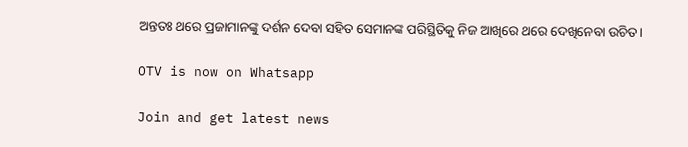ଅନ୍ତତଃ ଥରେ ପ୍ରଜାମାନଙ୍କୁ ଦର୍ଶନ ଦେବା ସହିତ ସେମାନଙ୍କ ପରିସ୍ଥିତିକୁ ନିଜ ଆଖିରେ ଥରେ ଦେଖିନେବା ଉଚିତ।

OTV is now on Whatsapp

Join and get latest news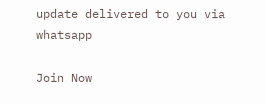update delivered to you via whatsapp

Join Now